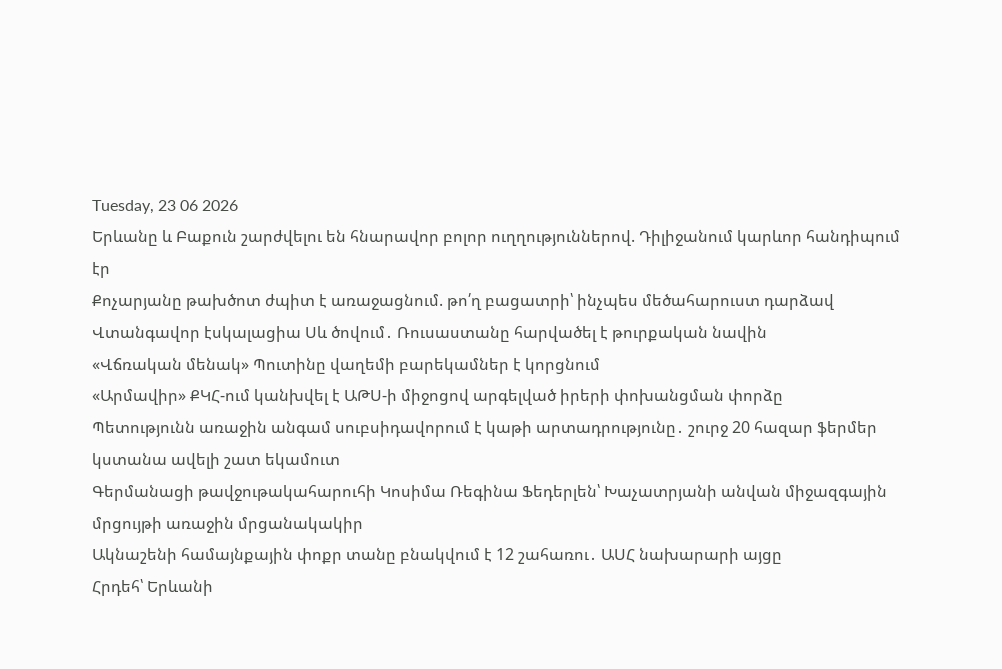Tuesday, 23 06 2026
Երևանը և Բաքուն շարժվելու են հնարավոր բոլոր ուղղություններով. Դիլիջանում կարևոր հանդիպում էր
Քոչարյանը թախծոտ ժպիտ է առաջացնում. թո՛ղ բացատրի՝ ինչպես մեծահարուստ դարձավ
Վտանգավոր էսկալացիա Սև ծովում․ Ռուսաստանը հարվածել է թուրքական նավին
«Վճռական մենակ» Պուտինը վաղեմի բարեկամներ է կորցնում
«Արմավիր» ՔԿՀ-ում կանխվել է ԱԹՍ-ի միջոցով արգելված իրերի փոխանցման փորձը
Պետությունն առաջին անգամ սուբսիդավորում է կաթի արտադրությունը․ շուրջ 20 հազար ֆերմեր կստանա ավելի շատ եկամուտ
Գերմանացի թավջութակահարուհի Կոսիմա Ռեգինա Ֆեդերլեն՝ Խաչատրյանի անվան միջազգային մրցույթի առաջին մրցանակակիր
Ակնաշենի համայնքային փոքր տանը բնակվում է 12 շահառու․ ԱՍՀ նախարարի այցը
Հրդեհ՝ Երևանի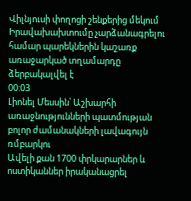Վիլնյուսի փողոցի շենքերից մեկում
Իրավախախտումը չարձանագրելու համար պարեկներին կաշառք առաջարկած տղամարդը ձերբակալվել է
00:03
Լիոնել Մեսսին՝ Աշխարհի առաջնությունների պատմության բոլոր ժամանակների լավագույն ռմբարկու
Ավելի քան 1700 փրկարարներ և ոստիկաններ իրականացրել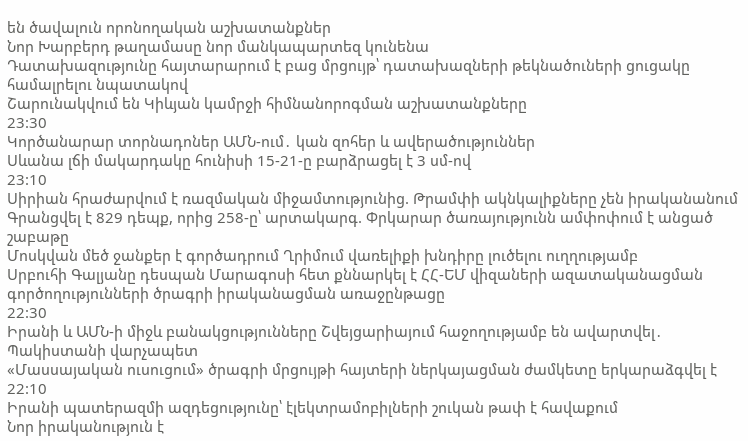են ծավալուն որոնողական աշխատանքներ
Նոր Խարբերդ թաղամասը նոր մանկապարտեզ կունենա
Դատախազությունը հայտարարում է բաց մրցույթ՝ դատախազների թեկնածուների ցուցակը համալրելու նպատակով
Շարունակվում են Կիևյան կամրջի հիմնանորոգման աշխատանքները
23:30
Կործանարար տորնադոներ ԱՄՆ-ում․ կան զոհեր և ավերածություններ
Սևանա լճի մակարդակը հունիսի 15-21-ը բարձրացել է 3 սմ-ով
23:10
Սիրիան հրաժարվում է ռազմական միջամտությունից. Թրամփի ակնկալիքները չեն իրականանում
Գրանցվել է 829 դեպք, որից 258-ը՝ արտակարգ. Փրկարար ծառայությունն ամփոփում է անցած շաբաթը
Մոսկվան մեծ ջանքեր է գործադրում Ղրիմում վառելիքի խնդիրը լուծելու ուղղությամբ
Սրբուհի Գալյանը դեսպան Մարագոսի հետ քննարկել է ՀՀ-ԵՄ վիզաների ազատականացման գործողությունների ծրագրի իրականացման առաջընթացը
22:30
Իրանի և ԱՄՆ-ի միջև բանակցությունները Շվեյցարիայում հաջողությամբ են ավարտվել․ Պակիստանի վարչապետ
«Մասսայական ուսուցում» ծրագրի մրցույթի հայտերի ներկայացման ժամկետը երկարաձգվել է
22:10
Իրանի պատերազմի ազդեցությունը՝ էլեկտրամոբիլների շուկան թափ է հավաքում
Նոր իրականություն է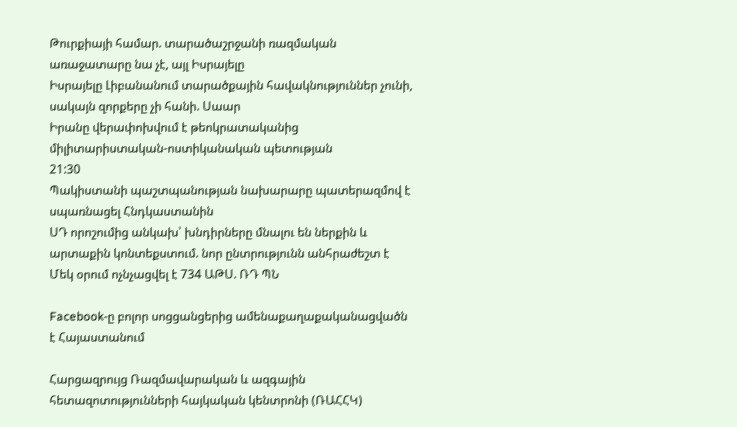Թուրքիայի համար. տարածաշրջանի ռազմական առաջատարը նա չէ, այլ Իսրայելը
Իսրայելը Լիբանանում տարածքային հավակնություններ չունի, սակայն զորքերը չի հանի. Սաար
Իրանը վերափոխվում է թեոկրատականից միլիտարիստական-ոստիկանական պետության
21:30
Պակիստանի պաշտպանության նախարարը պատերազմով է սպառնացել Հնդկաստանին
ՍԴ որոշումից անկախ՝ խնդիրները մնալու են ներքին և արտաքին կոնտեքստում. նոր ընտրությունն անհրաժեշտ է
Մեկ օրում ոչնչացվել է 734 ԱԹՍ. ՌԴ ՊՆ

Facebook-ը բոլոր սոցցանցերից ամենաքաղաքականացվածն է Հայաստանում

Հարցազրույց Ռազմավարական և ազգային հետազոտությունների հայկական կենտրոնի (ՌԱՀՀԿ)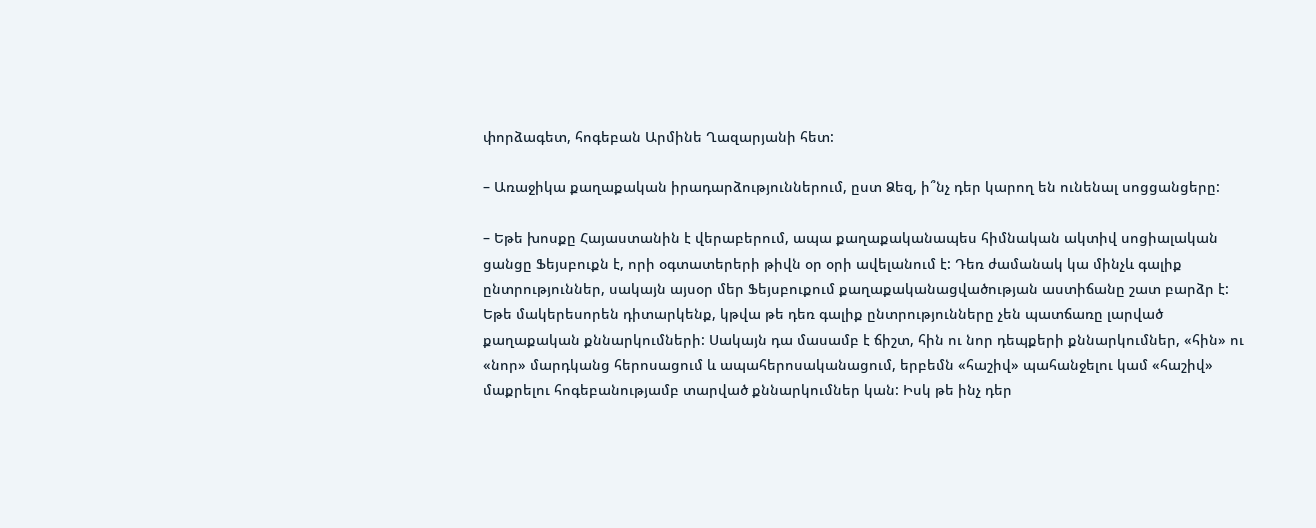փորձագետ, հոգեբան Արմինե Ղազարյանի հետ:

– Առաջիկա քաղաքական իրադարձություններում, ըստ Ձեզ, ի՞նչ դեր կարող են ունենալ սոցցանցերը:

– Եթե խոսքը Հայաստանին է վերաբերում, ապա քաղաքականապես հիմնական ակտիվ սոցիալական ցանցը Ֆեյսբուքն է, որի օգտատերերի թիվն օր օրի ավելանում է: Դեռ ժամանակ կա մինչև գալիք ընտրություններ, սակայն այսօր մեր Ֆեյսբուքում քաղաքականացվածության աստիճանը շատ բարձր է: Եթե մակերեսորեն դիտարկենք, կթվա թե դեռ գալիք ընտրությունները չեն պատճառը լարված քաղաքական քննարկումների: Սակայն դա մասամբ է ճիշտ, հին ու նոր դեպքերի քննարկումներ, «հին» ու «նոր» մարդկանց հերոսացում և ապահերոսականացում, երբեմն «հաշիվ» պահանջելու կամ «հաշիվ» մաքրելու հոգեբանությամբ տարված քննարկումներ կան: Իսկ թե ինչ դեր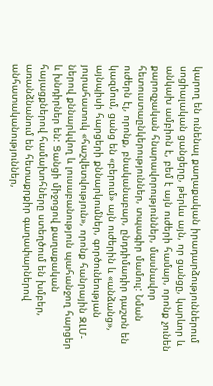կարող են ունենալ քաղաքական իրադարձություններում սոցիալական ցանցերը, թերևս այն, որ ցանցը, կարևոր և անկախ ամբիոն է, բեմ է այն ուժերի համար, որոնք չունեն քարոզչական հնարավորություններ, մասնավոր հետուստաընկերություններ, տպագիր մամուլ: Նման ուժերն էլ, որոնք, բնականաբար, ընդդիմադիր դաշտն են կազմում, ցանց են «բերում» այն ուժերին և «անձանց», այնպիսի հարցերի քննարկումներ, գործունեության յուրահատուկ «հաշվետվություն», որոնք հանրային ԶԼՄ-ներով քննարկվող և լուսաբանություն պահանջող հարցեր և խնդիրներ են: Ցանցի միջոցով քաղաքական հայացքներով համախոհները ստեղծում են խմբեր, առանձնանում են հետաքրքիր գաղափարներով անհատականություններ,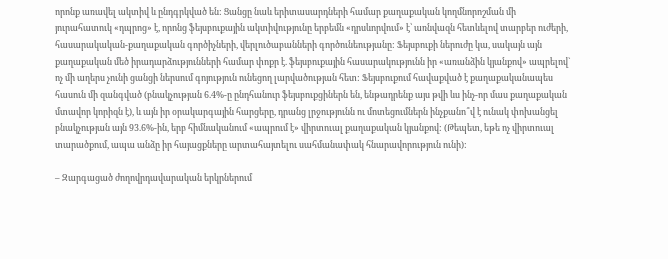որոնք առավել ակտիվ և ընդգրկված են: Ցանցը նաև երիտասարդների համար քաղաքական կողմնորոշման մի յուրահատուկ «դպրոց» է, որոնց ֆեյսբուքային ակտիվությունը երբեմն «դրսևորվում» է՝ առնվազն հետևելով տարբեր ուժերի, հասարակական-քաղաքական գործիչների, վերլուծաբանների գործունեությանը: Ֆեյսբուքի ներուժը կա, սակայն այն քաղաքական մեծ իրադարձությունների համար փոքր է. ֆեյսբուքային հասարակությունն իր «առանձին կյանքով» ապրելով` ոչ մի աղերս չունի ցանցի ներսում գոյություն ունեցող լարվածության հետ: Ֆեյսբուքում հավաքված է քաղաքականապես հասուն մի զանգված (բնակչության 6.4%-ը ընդհանուր ֆեյսբուքցիներն են, ենթադրենք այս թվի ևս ինչ-որ մաս քաղաքական մտավոր կորիզն է), և այն իր օրակարգային հարցերը, դրանց լրջությունն ու մոտեցումներն ինչքանո՞վ է ունակ փոխանցել բնակչության այն 93.6%-ին, երբ հիմնականում «ապրում է» վիրտուալ քաղաքական կյանքով: (Թեպետ, եթե ոչ վիրտուալ տարածքում, ապա անձը իր հայացքները արտահայտելու սահմանափակ հնարավորություն ունի):

– Զարգացած ժողովրդավարական երկրներում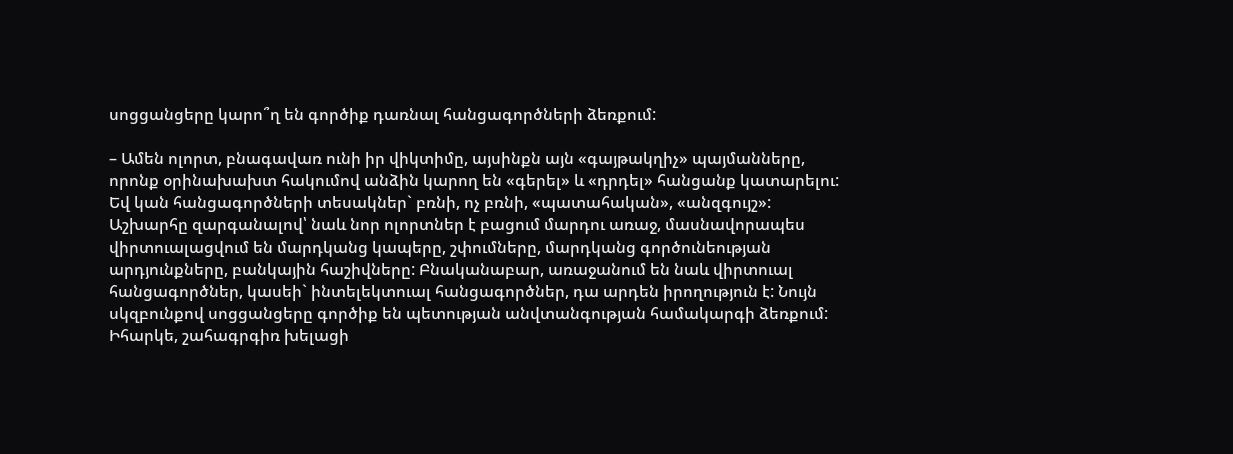սոցցանցերը կարո՞ղ են գործիք դառնալ հանցագործների ձեռքում:

– Ամեն ոլորտ, բնագավառ ունի իր վիկտիմը, այսինքն այն «գայթակղիչ» պայմանները, որոնք օրինախախտ հակումով անձին կարող են «գերել» և «դրդել» հանցանք կատարելու: Եվ կան հանցագործների տեսակներ` բռնի, ոչ բռնի, «պատահական», «անզգույշ»: Աշխարհը զարգանալով՝ նաև նոր ոլորտներ է բացում մարդու առաջ, մասնավորապես վիրտուալացվում են մարդկանց կապերը, շփումները, մարդկանց գործունեության արդյունքները, բանկային հաշիվները: Բնականաբար, առաջանում են նաև վիրտուալ հանցագործներ, կասեի` ինտելեկտուալ հանցագործներ, դա արդեն իրողություն է: Նույն սկզբունքով սոցցանցերը գործիք են պետության անվտանգության համակարգի ձեռքում: Իհարկե, շահագրգիռ խելացի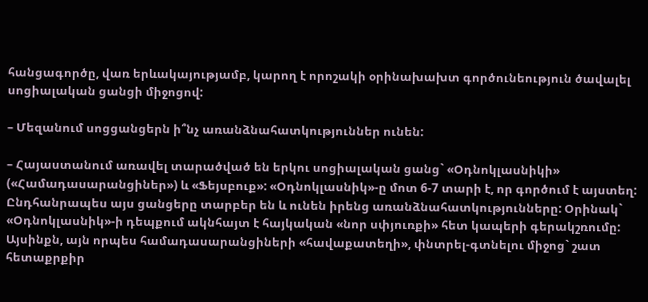հանցագործը, վառ երևակայությամբ, կարող է որոշակի օրինախախտ գործունեություն ծավալել սոցիալական ցանցի միջոցով:

– Մեզանում սոցցանցերն ի՞նչ առանձնահատկություններ ունեն:

– Հայաստանում առավել տարածված են երկու սոցիալական ցանց` «Օդնոկլասնիկի» («Համադասարանցիներ») և «Ֆեյսբուք»: «Օդնոկլասնիկ»-ը մոտ 6-7 տարի է, որ գործում է այստեղ: Ընդհանրապես այս ցանցերը տարբեր են և ունեն իրենց առանձնահատկությունները: Օրինակ` «Օդնոկլասնիկ»-ի դեպքում ակնհայտ է հայկական «նոր սփյուռքի» հետ կապերի գերակշռումը: Այսինքն, այն որպես համադասարանցիների «հավաքատեղի», փնտրել-գտնելու միջոց` շատ հետաքրքիր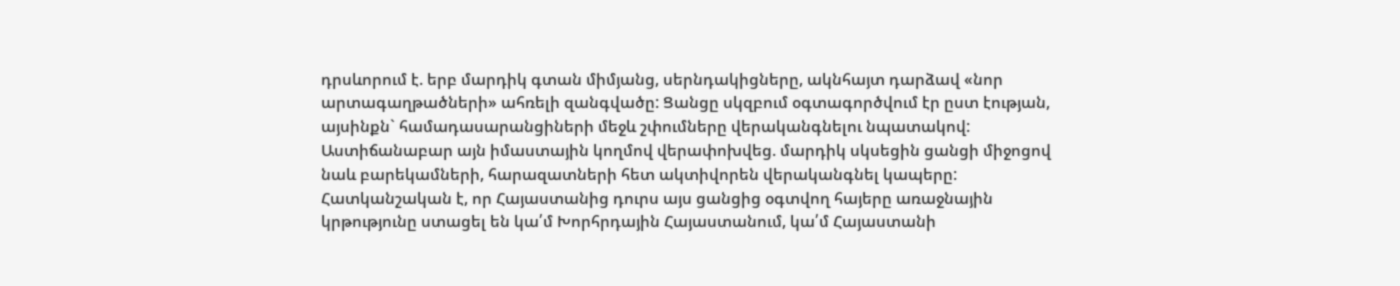դրսևորում է. երբ մարդիկ գտան միմյանց, սերնդակիցները, ակնհայտ դարձավ «նոր արտագաղթածների» ահռելի զանգվածը: Ցանցը սկզբում օգտագործվում էր ըստ էության, այսինքն` համադասարանցիների մեջև շփումները վերականգնելու նպատակով: Աստիճանաբար այն իմաստային կողմով վերափոխվեց. մարդիկ սկսեցին ցանցի միջոցով նաև բարեկամների, հարազատների հետ ակտիվորեն վերականգնել կապերը: Հատկանշական է, որ Հայաստանից դուրս այս ցանցից օգտվող հայերը առաջնային կրթությունը ստացել են կա՛մ Խորհրդային Հայաստանում, կա՛մ Հայաստանի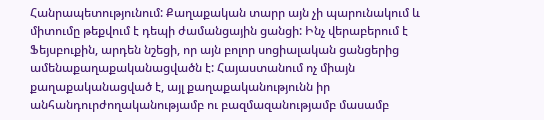Հանրապետությունում: Քաղաքական տարր այն չի պարունակում և միտումը թեքվում է դեպի ժամանցային ցանցի: Ինչ վերաբերում է Ֆեյսբուքին, արդեն նշեցի, որ այն բոլոր սոցիալական ցանցերից ամենաքաղաքականացվածն է: Հայաստանում ոչ միայն քաղաքականացված է, այլ քաղաքականությունն իր անհանդուրժողականությամբ ու բազմազանությամբ մասամբ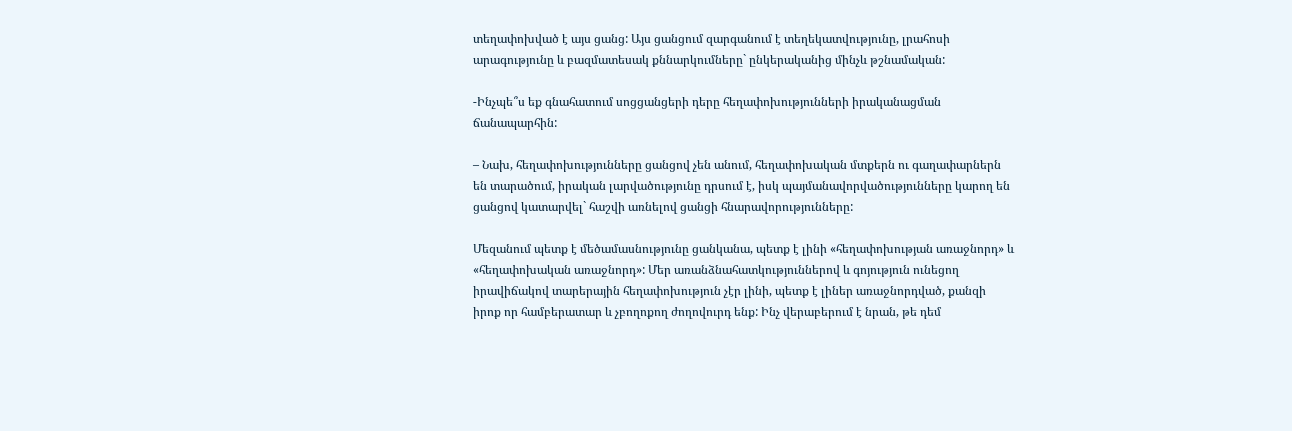տեղափոխված է այս ցանց: Այս ցանցում զարգանում է տեղեկատվությունը, լրահոսի արագությունը և բազմատեսակ քննարկումները` ընկերականից մինչև թշնամական:

-Ինչպե՞ս եք գնահատում սոցցանցերի դերը հեղափոխությունների իրականացման ճանապարհին:

– Նախ, հեղափոխությունները ցանցով չեն անում, հեղափոխական մտքերն ու գաղափարներն են տարածում, իրական լարվածությունը դրսում է, իսկ պայմանավորվածությունները կարող են ցանցով կատարվել` հաշվի առնելով ցանցի հնարավորությունները:

Մեզանում պետք է մեծամասնությունը ցանկանա, պետք է լինի «հեղափոխության առաջնորդ» և «հեղափոխական առաջնորդ»: Մեր առանձնահատկություններով և գոյություն ունեցող իրավիճակով տարերային հեղափոխություն չէր լինի, պետք է լիներ առաջնորդված, քանզի իրոք որ համբերատար և չբողոքող ժողովուրդ ենք: Ինչ վերաբերում է նրան, թե դեմ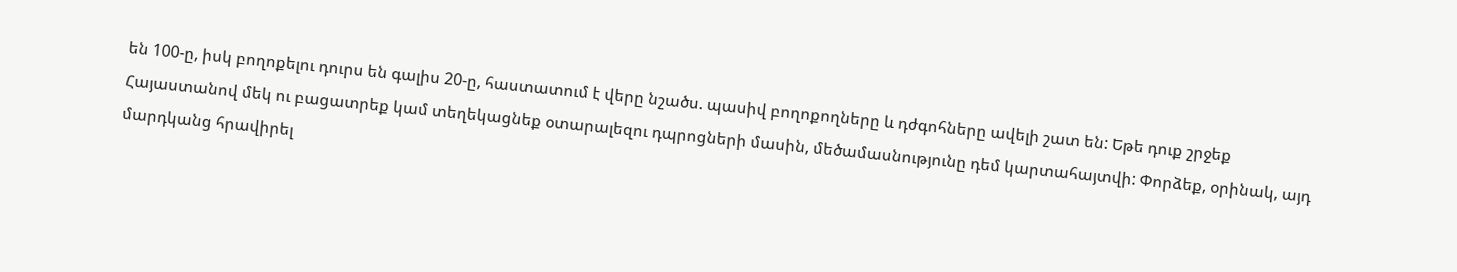են 100-ը, իսկ բողոքելու դուրս են գալիս 20-ը, հաստատում է վերը նշածս. պասիվ բողոքողները և դժգոհները ավելի շատ են: Եթե դուք շրջեք Հայաստանով մեկ ու բացատրեք կամ տեղեկացնեք օտարալեզու դպրոցների մասին, մեծամասնությունը դեմ կարտահայտվի: Փորձեք, օրինակ, այդ մարդկանց հրավիրել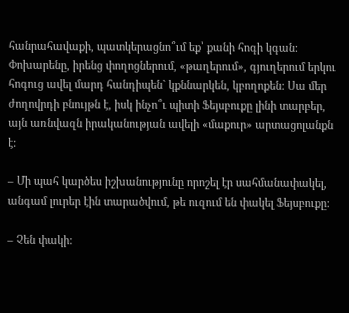հանրահավաքի, պատկերացնո՞ւմ եք՝ քանի հոգի կգան: Փոխարենը, իրենց փողոցներում, «թաղերում», գյուղերում երկու հոգուց ավել մարդ հանդիպեն` կքննարկեն, կբողոքեն: Սա մեր ժողովրդի բնույթն է, իսկ ինչո՞ւ պիտի Ֆեյսբուքը լինի տարբեր, այն առնվազն իրականության ավելի «մաքուր» արտացոլանքն է:

– Մի պահ կարծես իշխանությունը որոշել էր սահմանափակել, անգամ լուրեր էին տարածվում, թե ուզում են փակել Ֆեյսբուքը:

– Չեն փակի: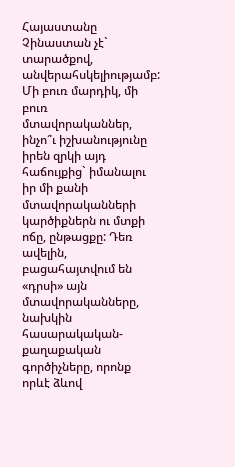Հայաստանը Չինաստան չէ` տարածքով, անվերահսկելիությամբ: Մի բուռ մարդիկ, մի բուռ մտավորականներ, ինչո՞ւ իշխանությունը իրեն զրկի այդ հաճույքից` իմանալու իր մի քանի մտավորականների կարծիքներն ու մտքի ոճը, ընթացքը: Դեռ ավելին, բացահայտվում են «դրսի» այն մտավորականները, նախկին հասարակական-քաղաքական գործիչները, որոնք որևէ ձևով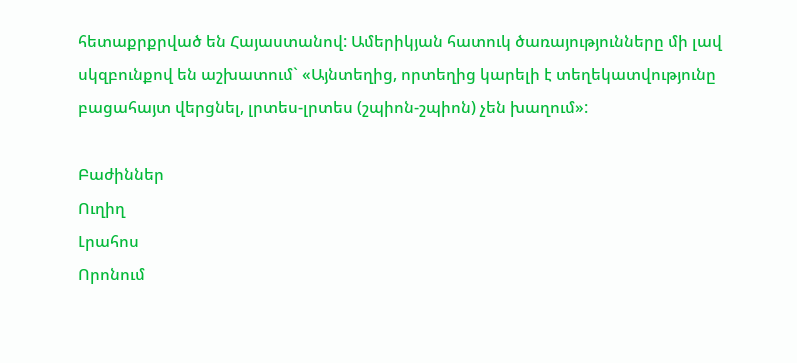հետաքրքրված են Հայաստանով: Ամերիկյան հատուկ ծառայությունները մի լավ սկզբունքով են աշխատում` «Այնտեղից, որտեղից կարելի է տեղեկատվությունը բացահայտ վերցնել, լրտես-լրտես (շպիոն-շպիոն) չեն խաղում»:

Բաժիններ
Ուղիղ
Լրահոս
Որոնում